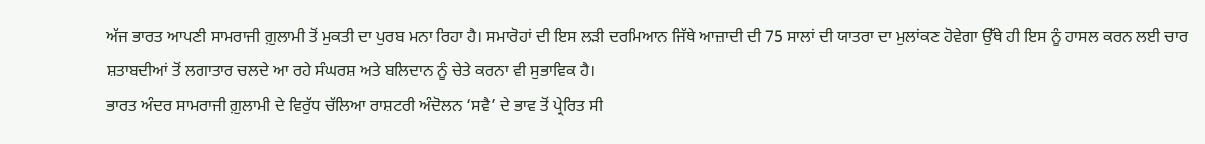ਅੱਜ ਭਾਰਤ ਆਪਣੀ ਸਾਮਰਾਜੀ ਗ਼ੁਲਾਮੀ ਤੋਂ ਮੁਕਤੀ ਦਾ ਪੁਰਬ ਮਨਾ ਰਿਹਾ ਹੈ। ਸਮਾਰੋਹਾਂ ਦੀ ਇਸ ਲੜੀ ਦਰਮਿਆਨ ਜਿੱਥੇ ਆਜ਼ਾਦੀ ਦੀ 75 ਸਾਲਾਂ ਦੀ ਯਾਤਰਾ ਦਾ ਮੁਲਾਂਕਣ ਹੋਵੇਗਾ ਉੱਥੇ ਹੀ ਇਸ ਨੂੰ ਹਾਸਲ ਕਰਨ ਲਈ ਚਾਰ ਸ਼ਤਾਬਦੀਆਂ ਤੋਂ ਲਗਾਤਾਰ ਚਲਦੇ ਆ ਰਹੇ ਸੰਘਰਸ਼ ਅਤੇ ਬਲਿਦਾਨ ਨੂੰ ਚੇਤੇ ਕਰਨਾ ਵੀ ਸੁਭਾਵਿਕ ਹੈ।
ਭਾਰਤ ਅੰਦਰ ਸਾਮਰਾਜੀ ਗ਼ੁਲਾਮੀ ਦੇ ਵਿਰੁੱਧ ਚੱਲਿਆ ਰਾਸ਼ਟਰੀ ਅੰਦੋਲਨ ‘ਸਵੈ’ ਦੇ ਭਾਵ ਤੋਂ ਪ੍ਰੇਰਿਤ ਸੀ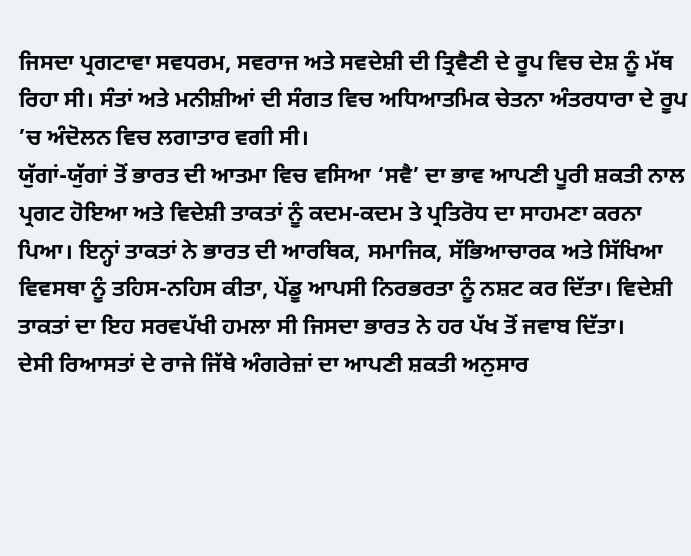ਜਿਸਦਾ ਪ੍ਰਗਟਾਵਾ ਸਵਧਰਮ, ਸਵਰਾਜ ਅਤੇ ਸਵਦੇਸ਼ੀ ਦੀ ਤ੍ਰਿਵੈਣੀ ਦੇ ਰੂਪ ਵਿਚ ਦੇਸ਼ ਨੂੰ ਮੱਥ ਰਿਹਾ ਸੀ। ਸੰਤਾਂ ਅਤੇ ਮਨੀਸ਼ੀਆਂ ਦੀ ਸੰਗਤ ਵਿਚ ਅਧਿਆਤਮਿਕ ਚੇਤਨਾ ਅੰਤਰਧਾਰਾ ਦੇ ਰੂਪ ’ਚ ਅੰਦੋਲਨ ਵਿਚ ਲਗਾਤਾਰ ਵਗੀ ਸੀ।
ਯੁੱਗਾਂ-ਯੁੱਗਾਂ ਤੋਂ ਭਾਰਤ ਦੀ ਆਤਮਾ ਵਿਚ ਵਸਿਆ ‘ਸਵੈ’ ਦਾ ਭਾਵ ਆਪਣੀ ਪੂਰੀ ਸ਼ਕਤੀ ਨਾਲ ਪ੍ਰਗਟ ਹੋਇਆ ਅਤੇ ਵਿਦੇਸ਼ੀ ਤਾਕਤਾਂ ਨੂੰ ਕਦਮ-ਕਦਮ ਤੇ ਪ੍ਰਤਿਰੋਧ ਦਾ ਸਾਹਮਣਾ ਕਰਨਾ ਪਿਆ। ਇਨ੍ਹਾਂ ਤਾਕਤਾਂ ਨੇ ਭਾਰਤ ਦੀ ਆਰਥਿਕ, ਸਮਾਜਿਕ, ਸੱਭਿਆਚਾਰਕ ਅਤੇ ਸਿੱਖਿਆ ਵਿਵਸਥਾ ਨੂੰ ਤਹਿਸ-ਨਹਿਸ ਕੀਤਾ, ਪੇਂਡੂ ਆਪਸੀ ਨਿਰਭਰਤਾ ਨੂੰ ਨਸ਼ਟ ਕਰ ਦਿੱਤਾ। ਵਿਦੇਸ਼ੀ ਤਾਕਤਾਂ ਦਾ ਇਹ ਸਰਵਪੱਖੀ ਹਮਲਾ ਸੀ ਜਿਸਦਾ ਭਾਰਤ ਨੇ ਹਰ ਪੱਖ ਤੋਂ ਜਵਾਬ ਦਿੱਤਾ।
ਦੇਸੀ ਰਿਆਸਤਾਂ ਦੇ ਰਾਜੇ ਜਿੱਥੇ ਅੰਗਰੇਜ਼ਾਂ ਦਾ ਆਪਣੀ ਸ਼ਕਤੀ ਅਨੁਸਾਰ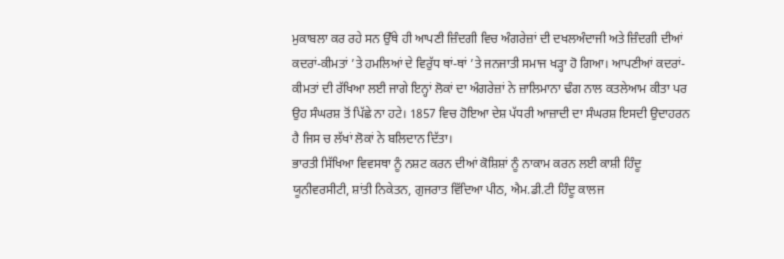ਮੁਕਾਬਲਾ ਕਰ ਰਹੇ ਸਨ ਉੱਥੇ ਹੀ ਆਪਣੀ ਜ਼ਿੰਦਗੀ ਵਿਚ ਅੰਗਰੇਜ਼ਾਂ ਦੀ ਦਖਲਅੰਦਾਜੀ ਅਤੇ ਜ਼ਿੰਦਗੀ ਦੀਆਂ ਕਦਰਾਂ-ਕੀਮਤਾਂ ’ਤੇ ਹਮਲਿਆਂ ਦੇ ਵਿਰੁੱਧ ਥਾਂ-ਥਾਂ ’ਤੇ ਜਨਜਾਤੀ ਸਮਾਜ ਖੜ੍ਹਾ ਹੋ ਗਿਆ। ਆਪਣੀਆਂ ਕਦਰਾਂ-ਕੀਮਤਾਂ ਦੀ ਰੱਖਿਆ ਲਈ ਜਾਗੇ ਇਨ੍ਹਾਂ ਲੋਕਾਂ ਦਾ ਅੰਗਰੇਜ਼ਾਂ ਨੇ ਜ਼ਾਲਿਮਾਨਾ ਢੰਗ ਨਾਲ ਕਤਲੇਆਮ ਕੀਤਾ ਪਰ ਉਹ ਸੰਘਰਸ਼ ਤੋਂ ਪਿੱਛੇ ਨਾ ਹਟੇ। 1857 ਵਿਚ ਹੋਇਆ ਦੇਸ਼ ਪੱਧਰੀ ਆਜ਼ਾਦੀ ਦਾ ਸੰਘਰਸ਼ ਇਸਦੀ ਉਦਾਹਰਨ ਹੈ ਜਿਸ ਚ ਲੱਖਾਂ ਲੋਕਾਂ ਨੇ ਬਲਿਦਾਨ ਦਿੱਤਾ।
ਭਾਰਤੀ ਸਿੱਖਿਆ ਵਿਵਸਥਾ ਨੂੰ ਨਸ਼ਟ ਕਰਨ ਦੀਆਂ ਕੋਸ਼ਿਸ਼ਾਂ ਨੂੰ ਨਾਕਾਮ ਕਰਨ ਲਈ ਕਾਸ਼ੀ ਹਿੰਦੂ ਯੂਨੀਵਰਸੀਟੀ, ਸ਼ਾਂਤੀ ਨਿਕੇਤਨ, ਗੁਜਰਾਤ ਵਿੱਦਿਆ ਪੀਠ, ਐਮ.ਡੀ.ਟੀ ਹਿੰਦੂ ਕਾਲਜ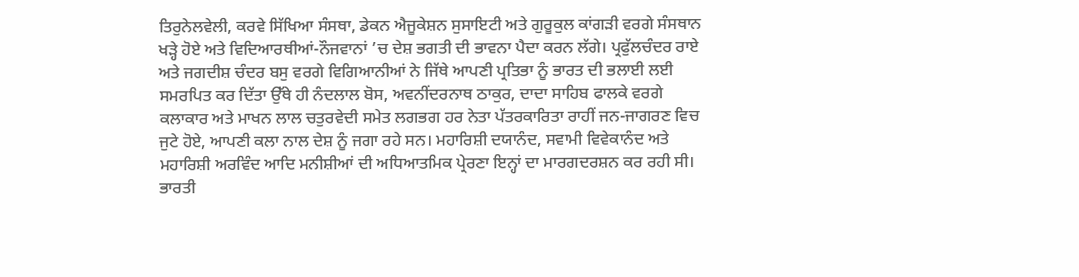ਤਿਰੁਨੇਲਵੇਲੀ, ਕਰਵੇ ਸਿੱਖਿਆ ਸੰਸਥਾ, ਡੇਕਨ ਐਜੂਕੇਸ਼ਨ ਸੁਸਾਇਟੀ ਅਤੇ ਗੁਰੂਕੁਲ ਕਾਂਗੜੀ ਵਰਗੇ ਸੰਸਥਾਨ ਖੜ੍ਹੇ ਹੋਏ ਅਤੇ ਵਿਦਿਆਰਥੀਆਂ-ਨੌਜਵਾਨਾਂ ’ਚ ਦੇਸ਼ ਭਗਤੀ ਦੀ ਭਾਵਨਾ ਪੈਦਾ ਕਰਨ ਲੱਗੇ। ਪ੍ਰਫੁੱਲਚੰਦਰ ਰਾਏ ਅਤੇ ਜਗਦੀਸ਼ ਚੰਦਰ ਬਸੁ ਵਰਗੇ ਵਿਗਿਆਨੀਆਂ ਨੇ ਜਿੱਥੇ ਆਪਣੀ ਪ੍ਰਤਿਭਾ ਨੂੰ ਭਾਰਤ ਦੀ ਭਲਾਈ ਲਈ ਸਮਰਪਿਤ ਕਰ ਦਿੱਤਾ ਉੱਥੇ ਹੀ ਨੰਦਲਾਲ ਬੋਸ, ਅਵਨੀਂਦਰਨਾਥ ਠਾਕੁਰ, ਦਾਦਾ ਸਾਹਿਬ ਫਾਲਕੇ ਵਰਗੇ ਕਲਾਕਾਰ ਅਤੇ ਮਾਖਨ ਲਾਲ ਚਤੁਰਵੇਦੀ ਸਮੇਤ ਲਗਭਗ ਹਰ ਨੇਤਾ ਪੱਤਰਕਾਰਿਤਾ ਰਾਹੀਂ ਜਨ-ਜਾਗਰਣ ਵਿਚ ਜੁਟੇ ਹੋਏ, ਆਪਣੀ ਕਲਾ ਨਾਲ ਦੇਸ਼ ਨੂੰ ਜਗਾ ਰਹੇ ਸਨ। ਮਹਾਰਿਸ਼ੀ ਦਯਾਨੰਦ, ਸਵਾਮੀ ਵਿਵੇਕਾਨੰਦ ਅਤੇ ਮਹਾਰਿਸ਼ੀ ਅਰਵਿੰਦ ਆਦਿ ਮਨੀਸ਼ੀਆਂ ਦੀ ਅਧਿਆਤਮਿਕ ਪ੍ਰੇਰਣਾ ਇਨ੍ਹਾਂ ਦਾ ਮਾਰਗਦਰਸ਼ਨ ਕਰ ਰਹੀ ਸੀ।
ਭਾਰਤੀ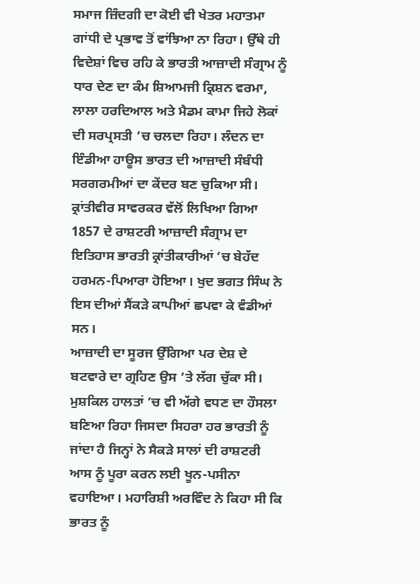ਸਮਾਜ ਜ਼ਿੰਦਗੀ ਦਾ ਕੋਈ ਵੀ ਖੇਤਰ ਮਹਾਤਮਾ ਗਾਂਧੀ ਦੇ ਪ੍ਰਭਾਵ ਤੋਂ ਵਾਂਝਿਆ ਨਾ ਰਿਹਾ। ਉੱਥੇ ਹੀ ਵਿਦੇਸ਼ਾਂ ਵਿਚ ਰਹਿ ਕੇ ਭਾਰਤੀ ਆਜ਼ਾਦੀ ਸੰਗ੍ਰਾਮ ਨੂੰ ਧਾਰ ਦੇਣ ਦਾ ਕੰਮ ਸ਼ਿਆਮਜੀ ਕ੍ਰਿਸ਼ਨ ਵਰਮਾ, ਲਾਲਾ ਹਰਦਿਆਲ ਅਤੇ ਮੈਡਮ ਕਾਮਾ ਜਿਹੇ ਲੋਕਾਂ ਦੀ ਸਰਪ੍ਰਸਤੀ ’ਚ ਚਲਦਾ ਰਿਹਾ। ਲੰਦਨ ਦਾ ਇੰਡੀਆ ਹਾਊਸ ਭਾਰਤ ਦੀ ਆਜ਼ਾਦੀ ਸੰਬੰਧੀ ਸਰਗਰਮੀਆਂ ਦਾ ਕੇਂਦਰ ਬਣ ਚੁਕਿਆ ਸੀ। ਕ੍ਰਾਂਤੀਵੀਰ ਸਾਵਰਕਰ ਵੱਲੋਂ ਲਿਖਿਆ ਗਿਆ 1857 ਦੇ ਰਾਸ਼ਟਰੀ ਆਜ਼ਾਦੀ ਸੰਗ੍ਰਾਮ ਦਾ ਇਤਿਹਾਸ ਭਾਰਤੀ ਕ੍ਰਾਂਤੀਕਾਰੀਆਂ ’ਚ ਬੇਹੱਦ ਹਰਮਨ-ਪਿਆਰਾ ਹੋਇਆ। ਖੁਦ ਭਗਤ ਸਿੰਘ ਨੇ ਇਸ ਦੀਆਂ ਸੈਂਕੜੇ ਕਾਪੀਆਂ ਛਪਵਾ ਕੇ ਵੰਡੀਆਂ ਸਨ।
ਆਜ਼ਾਦੀ ਦਾ ਸੂਰਜ ਉੱਗਿਆ ਪਰ ਦੇਸ਼ ਦੇ ਬਟਵਾਰੇ ਦਾ ਗ੍ਰਹਿਣ ਉਸ ’ਤੇ ਲੱਗ ਚੁੱਕਾ ਸੀ। ਮੁਸ਼ਕਿਲ ਹਾਲਤਾਂ ’ਚ ਵੀ ਅੱਗੇ ਵਧਣ ਦਾ ਹੌਸਲਾ ਬਣਿਆ ਰਿਹਾ ਜਿਸਦਾ ਸਿਹਰਾ ਹਰ ਭਾਰਤੀ ਨੂੰ ਜਾਂਦਾ ਹੈ ਜਿਨ੍ਹਾਂ ਨੇ ਸੈਕੜੇ ਸਾਲਾਂ ਦੀ ਰਾਸ਼ਟਰੀ ਆਸ ਨੂੰ ਪੂਰਾ ਕਰਨ ਲਈ ਖੂਨ-ਪਸੀਨਾ ਵਹਾਇਆ। ਮਹਾਰਿਸ਼ੀ ਅਰਵਿੰਦ ਨੇ ਕਿਹਾ ਸੀ ਕਿ ਭਾਰਤ ਨੂੰ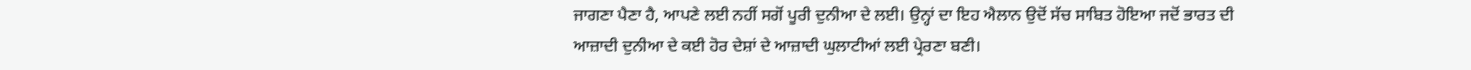ਜਾਗਣਾ ਪੈਣਾ ਹੈ, ਆਪਣੇ ਲਈ ਨਹੀਂ ਸਗੋਂ ਪੂਰੀ ਦੁਨੀਆ ਦੇ ਲਈ। ਉਨ੍ਹਾਂ ਦਾ ਇਹ ਐਲਾਨ ਉਦੋਂ ਸੱਚ ਸਾਬਿਤ ਹੋਇਆ ਜਦੋਂ ਭਾਰਤ ਦੀ ਆਜ਼ਾਦੀ ਦੁਨੀਆ ਦੇ ਕਈ ਹੋਰ ਦੇਸ਼ਾਂ ਦੇ ਆਜ਼ਾਦੀ ਘੁਲਾਟੀਆਂ ਲਈ ਪ੍ਰੇਰਣਾ ਬਣੀ।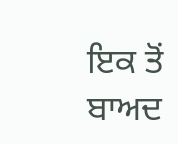ਇਕ ਤੋਂ ਬਾਅਦ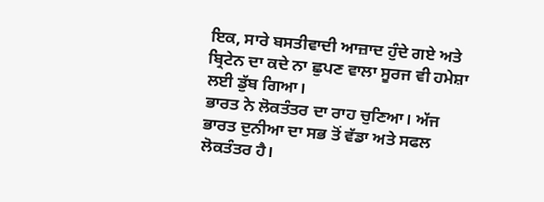ਇਕ, ਸਾਰੇ ਬਸਤੀਵਾਦੀ ਆਜ਼ਾਦ ਹੁੰਦੇ ਗਏ ਅਤੇ ਬ੍ਰਿਟੇਨ ਦਾ ਕਦੇ ਨਾ ਛੁਪਣ ਵਾਲਾ ਸੂਰਜ ਵੀ ਹਮੇਸ਼ਾ ਲਈ ਡੁੱਬ ਗਿਆ।
ਭਾਰਤ ਨੇ ਲੋਕਤੰਤਰ ਦਾ ਰਾਹ ਚੁਣਿਆ। ਅੱਜ ਭਾਰਤ ਦੁਨੀਆ ਦਾ ਸਭ ਤੋਂ ਵੱਡਾ ਅਤੇ ਸਫਲ ਲੋਕਤੰਤਰ ਹੈ।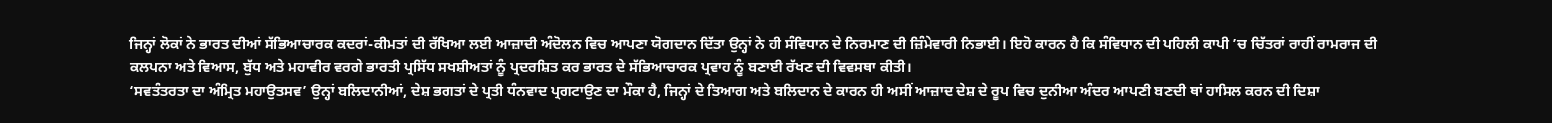ਜਿਨ੍ਹਾਂ ਲੋਕਾਂ ਨੇ ਭਾਰਤ ਦੀਆਂ ਸੱਭਿਆਚਾਰਕ ਕਦਰਾਂ-ਕੀਮਤਾਂ ਦੀ ਰੱਖਿਆ ਲਈ ਆਜ਼ਾਦੀ ਅੰਦੋਲਨ ਵਿਚ ਆਪਣਾ ਯੋਗਦਾਨ ਦਿੱਤਾ ਉਨ੍ਹਾਂ ਨੇ ਹੀ ਸੰਵਿਧਾਨ ਦੇ ਨਿਰਮਾਣ ਦੀ ਜ਼ਿੰਮੇਵਾਰੀ ਨਿਭਾਈ। ਇਹੋ ਕਾਰਨ ਹੈ ਕਿ ਸੰਵਿਧਾਨ ਦੀ ਪਹਿਲੀ ਕਾਪੀ ’ਚ ਚਿੱਤਰਾਂ ਰਾਹੀਂ ਰਾਮਰਾਜ ਦੀ ਕਲਪਨਾ ਅਤੇ ਵਿਆਸ, ਬੁੱਧ ਅਤੇ ਮਹਾਵੀਰ ਵਰਗੇ ਭਾਰਤੀ ਪ੍ਰਸਿੱਧ ਸਖਸ਼ੀਅਤਾਂ ਨੂੰ ਪ੍ਰਦਰਸ਼ਿਤ ਕਰ ਭਾਰਤ ਦੇ ਸੱਭਿਆਚਾਰਕ ਪ੍ਰਵਾਹ ਨੂੰ ਬਣਾਈ ਰੱਖਣ ਦੀ ਵਿਵਸਥਾ ਕੀਤੀ।
‘ਸਵਤੰਤਰਤਾ ਦਾ ਅੰਮ੍ਰਿਤ ਮਹਾਉਤਸਵ’ ਉਨ੍ਹਾਂ ਬਲਿਦਾਨੀਆਂ, ਦੇਸ਼ ਭਗਤਾਂ ਦੇ ਪ੍ਰਤੀ ਧੰਨਵਾਦ ਪ੍ਰਗਟਾਉਣ ਦਾ ਮੌਕਾ ਹੈ, ਜਿਨ੍ਹਾਂ ਦੇ ਤਿਆਗ ਅਤੇ ਬਲਿਦਾਨ ਦੇ ਕਾਰਨ ਹੀ ਅਸੀਂ ਆਜ਼ਾਦ ਦੇਸ਼ ਦੇ ਰੂਪ ਵਿਚ ਦੁਨੀਆ ਅੰਦਰ ਆਪਣੀ ਬਣਦੀ ਥਾਂ ਹਾਸਿਲ ਕਰਨ ਦੀ ਦਿਸ਼ਾ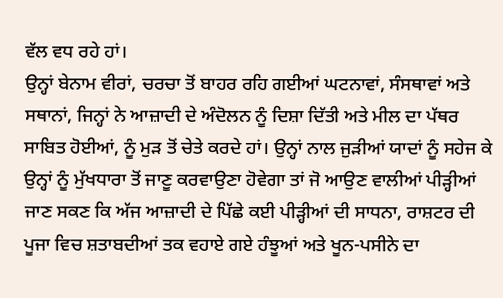ਵੱਲ ਵਧ ਰਹੇ ਹਾਂ।
ਉਨ੍ਹਾਂ ਬੇਨਾਮ ਵੀਰਾਂ, ਚਰਚਾ ਤੋਂ ਬਾਹਰ ਰਹਿ ਗਈਆਂ ਘਟਨਾਵਾਂ, ਸੰਸਥਾਵਾਂ ਅਤੇ ਸਥਾਨਾਂ, ਜਿਨ੍ਹਾਂ ਨੇ ਆਜ਼ਾਦੀ ਦੇ ਅੰਦੋਲਨ ਨੂੰ ਦਿਸ਼ਾ ਦਿੱਤੀ ਅਤੇ ਮੀਲ ਦਾ ਪੱਥਰ ਸਾਬਿਤ ਹੋਈਆਂ, ਨੂੰ ਮੁੜ ਤੋਂ ਚੇਤੇ ਕਰਦੇ ਹਾਂ। ਉਨ੍ਹਾਂ ਨਾਲ ਜੁੜੀਆਂ ਯਾਦਾਂ ਨੂੰ ਸਹੇਜ ਕੇ ਉਨ੍ਹਾਂ ਨੂੰ ਮੁੱਖਧਾਰਾ ਤੋਂ ਜਾਣੂ ਕਰਵਾਉਣਾ ਹੋਵੇਗਾ ਤਾਂ ਜੋ ਆਉਣ ਵਾਲੀਆਂ ਪੀੜ੍ਹੀਆਂ ਜਾਣ ਸਕਣ ਕਿ ਅੱਜ ਆਜ਼ਾਦੀ ਦੇ ਪਿੱਛੇ ਕਈ ਪੀੜ੍ਹੀਆਂ ਦੀ ਸਾਧਨਾ, ਰਾਸ਼ਟਰ ਦੀ ਪੂਜਾ ਵਿਚ ਸ਼ਤਾਬਦੀਆਂ ਤਕ ਵਹਾਏ ਗਏ ਹੰਝੂਆਂ ਅਤੇ ਖੂਨ-ਪਸੀਨੇ ਦਾ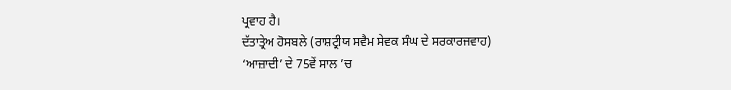ਪ੍ਰਵਾਹ ਹੈ।
ਦੱਤਾਤ੍ਰੇਅ ਹੋਸਬਲੇ (ਰਾਸ਼ਟ੍ਰੀਯ ਸਵੈਮ ਸੇਵਕ ਸੰਘ ਦੇ ਸਰਕਾਰਜਵਾਹ)
‘ਆਜ਼ਾਦੀ’ ਦੇ 75ਵੇਂ ਸਾਲ ’ਚ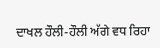ਦਾਖਲ ਹੌਲੀ-ਹੌਲੀ ਅੱਗੇ ਵਧ ਰਿਹਾ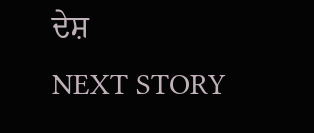ਦੇਸ਼
NEXT STORY